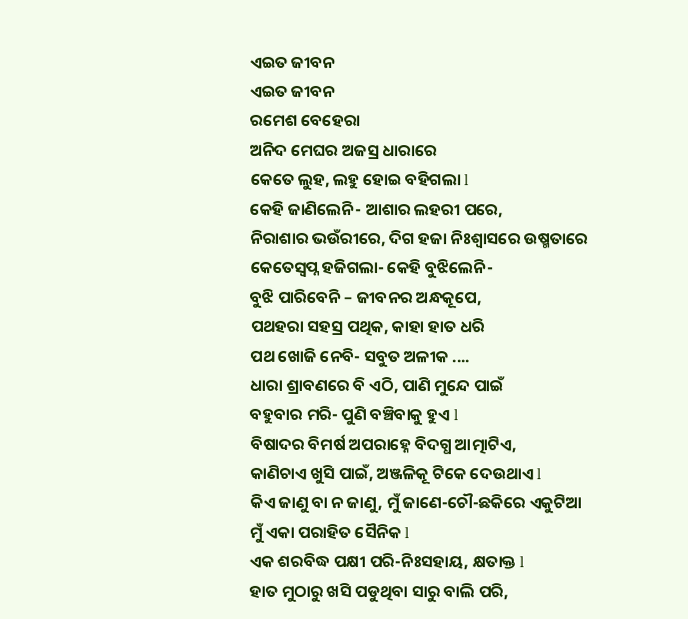ଏଇତ ଜୀବନ
ଏଇତ ଜୀବନ
ରମେଶ ବେହେରା
ଅନିଦ ମେଘର ଅଜସ୍ର ଧାରାରେ
କେତେ ଲୁହ, ଲହୁ ହୋଇ ବହିଗଲା l
କେହି ଜାଣିଲେନି- ଆଶାର ଲହରୀ ପରେ,
ନିରାଶାର ଭଉଁରୀରେ, ଦିଗ ହଜା ନିଃଶ୍ଵାସରେ ଉଷ୍ମତାରେ
କେତେସ୍ୱପ୍ନ ହଜିଗଲା- କେହି ବୁଝିଲେନି-
ବୁଝି ପାରିବେନି – ଜୀବନର ଅନ୍ଧକୂପେ,
ପଥହରା ସହସ୍ର ପଥିକ, କାହା ହାତ ଧରି
ପଥ ଖୋଜି ନେବି- ସବୁତ ଅଳୀକ ....
ଧାରା ଶ୍ରାବଣରେ ବି ଏଠି, ପାଣି ମୁନ୍ଦେ ପାଇଁ
ବହୁବାର ମରି- ପୁଣି ବଞ୍ଚିବାକୁ ହୁଏ l
ବିଷାଦର ବିମର୍ଷ ଅପରାହ୍ନେ ବିଦଗ୍ଧ ଆତ୍ମାଟିଏ,
କାଣିଚାଏ ଖୁସି ପାଇଁ, ଅଞ୍ଜଳିକୂ ଟିକେ ଦେଉଥାଏ l
କିଏ ଜାଣୁ ବା ନ ଜାଣୁ, ମୁଁ ଜାଣେ-ଚୌ-ଛକିରେ ଏକୁଟିଆ
ମୁଁ ଏକା ପରାହିତ ସୈନିକ l
ଏକ ଶରବିଦ୍ଧ ପକ୍ଷୀ ପରି-ନିଃସହାୟ, କ୍ଷତାକ୍ତ l
ହାତ ମୁଠାରୁ ଖସି ପଡୁଥିବା ସାରୁ ବାଲି ପରି,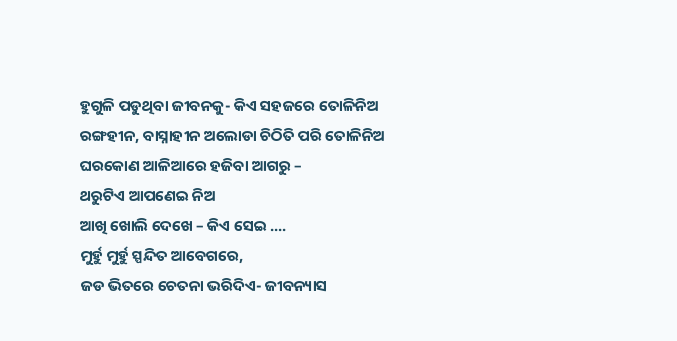ହୁଗୁଳି ପଡୁଥିବା ଜୀବନକୁ- କିଏ ସହଜରେ ତୋଳିନିଅ
ରଙ୍ଗହୀନ, ବାସ୍ନାହୀନ ଅଲୋଡା ଚିଠିତି ପରି ତୋଳିନିଅ
ଘରକୋଣ ଆଳିଆରେ ହଜିବା ଆଗରୁ –
ଥରୁଟିଏ ଆପଣେଇ ନିଅ
ଆଖି ଖୋଲି ଦେଖେ – କିଏ ସେଇ ....
ମୁର୍ହୁ ମୁର୍ହୁ ସ୍ପନ୍ଦିତ ଆବେଗରେ,
ଜଡ ଭିତରେ ଚେତନା ଭରିଦିଏ- ଜୀବନ୍ୟାସ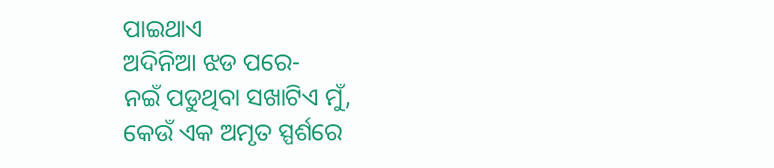ପାଇଥାଏ
ଅଦିନିଆ ଝଡ ପରେ-
ନଇଁ ପଡୁଥିବା ସଖାଟିଏ ମୁଁ,
କେଉଁ ଏକ ଅମୃତ ସ୍ପର୍ଶରେ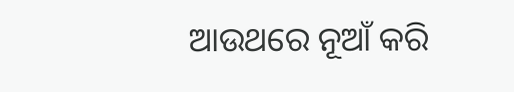ଆଉଥରେ ନୂଆଁ କରି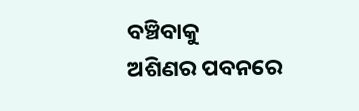ବଞ୍ଚିବାକୁ
ଅଶିଣର ପବନରେ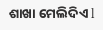ଶାଖା ମେଲିଦିଏ l